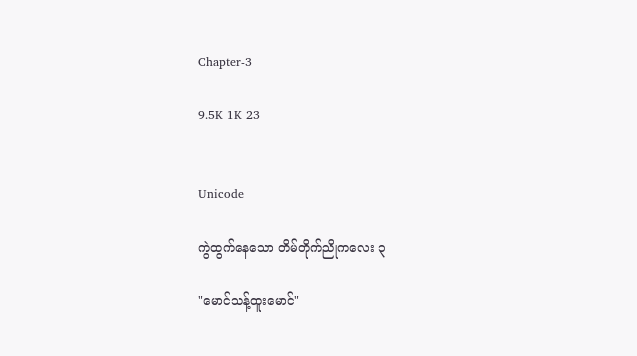Chapter-3

9.5K 1K 23


Unicode

ကွဲထွက်နေသော တိမ်တိုက်ညိုကလေး ၃

"မောင်သန့်ထူးမောင်"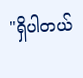"ရှိပါတယ်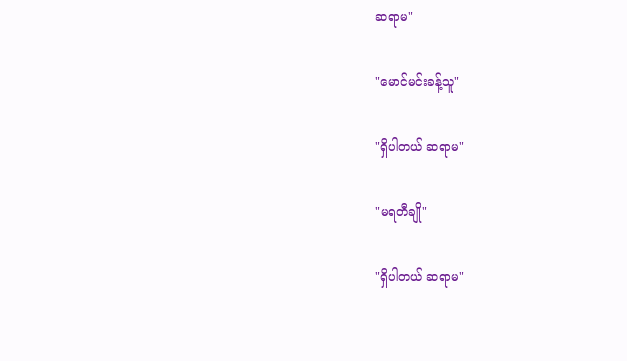ဆရာမ"

"မောင်မင်းခန့်သူ"

"ရှိပါတယ် ဆရာမ"

"မရတီချို"

"ရှိပါတယ် ဆရာမ"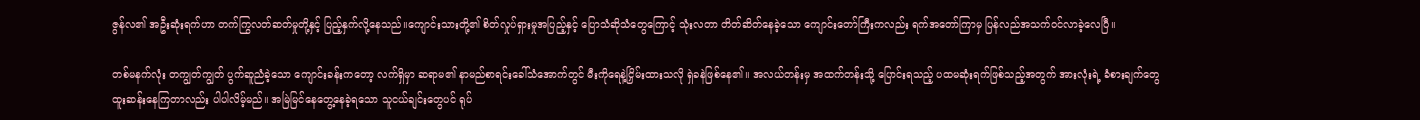ဇွန်လ၏ အဦးဆုံးရက်ဟာ တက်ကြွလတ်ဆတ်မှုတို့နှင့် ပြည့်နှက်လို့နေသည်။ကျောင်းသားတို့၏ စိတ်လှုပ်ရှားမှုအပြည့်နှင့် ပြောသံဆိုသံတွေကြောင့် သုံးလတာ တိတ်ဆိတ်နေခဲ့သော ကျောင်းတော်ကြီးကလည်း ရက်အတော်ကြာမှ ပြန်လည်အသက်ဝင်လာခဲ့လေပြီ။

တစ်မနက်လုံး တကျွတ်ကျွတ် ပွက်ဆူညံခဲ့သော ကျောင်းခန်းကတော့ လက်ရှိမှာ ဆရာမ၏ နာမည်စာရင်းခေါ်သံအောက်တွင် မီးကိုရေနဲ့ငြှိမ်းထားသလို ရှဲခနဲဖြစ်နေ၏။ အလယ်တန်းမှ အထက်တန်းသို့ ပြောင်းရသည့် ပထမဆုံးရက်ဖြစ်သည့်အတွက် အားလုံးရဲ့ ခံစားချက်တွေ ထူးဆန်းနေကြတာလည်း ပါပါလိမ့်မည်။ အမြဲမြင်နေတွေ့နေခဲ့ရသော သူငယ်ချင်းတွေပင် ရုပ်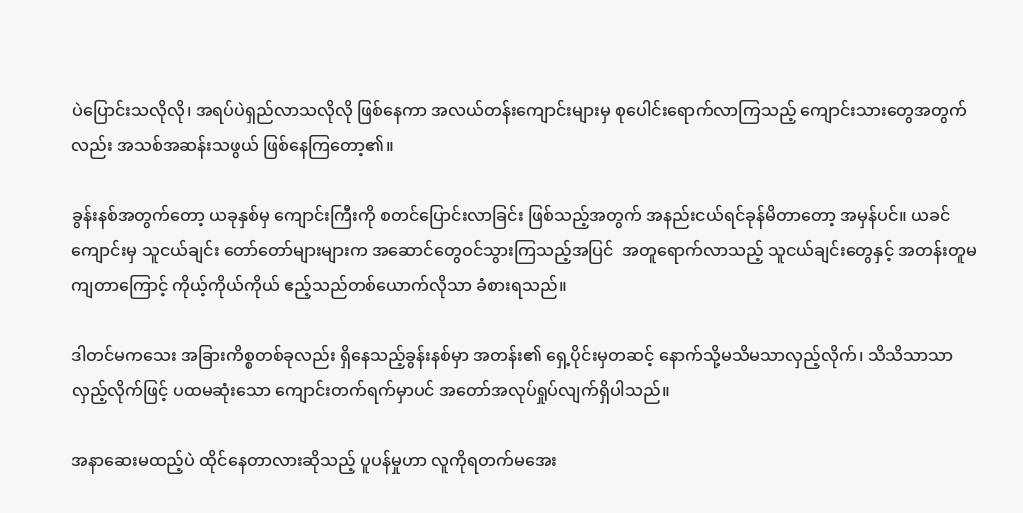ပဲပြောင်းသလိုလို၊ အရပ်ပဲရှည်လာသလိုလို ဖြစ်နေကာ အလယ်တန်းကျောင်းများမှ စုပေါင်းရောက်လာကြသည့် ကျောင်းသားတွေအတွက်လည်း အသစ်အဆန်းသဖွယ် ဖြစ်နေကြတော့၏။

ခွန်းနစ်အတွက်တော့ ယခုနှစ်မှ ကျောင်းကြီးကို စတင်ပြောင်းလာခြင်း ဖြစ်သည့်အတွက် အနည်းငယ်ရင်ခုန်မိတာတော့ အမှန်ပင်။ ယခင်ကျောင်းမှ သူငယ်ချင်း တော်တော်များများက အဆောင်တွေဝင်သွားကြသည့်အပြင်  အတူရောက်လာသည့် သူငယ်ချင်းတွေနှင့် အတန်းတူမကျတာကြောင့် ကိုယ့်ကိုယ်ကိုယ် ဧည့်သည်တစ်ယောက်လိုသာ ခံစားရသည်။

ဒါတင်မကသေး အခြားကိစ္စတစ်ခုလည်း ရှိနေသည့်ခွန်းနစ်မှာ အတန်း၏ ရှေ့ပိုင်းမှတဆင့် နောက်သို့မသိမသာလှည့်လိုက်၊ သိသိသာသာလှည့်လိုက်ဖြင့် ပထမဆုံးသော ကျောင်းတက်ရက်မှာပင် အတော်အလုပ်ရှုပ်လျက်ရှိပါသည်။

အနာဆေးမထည့်ပဲ ထိုင်နေတာလားဆိုသည့် ပူပန်မှုဟာ လူကိုရတက်မအေး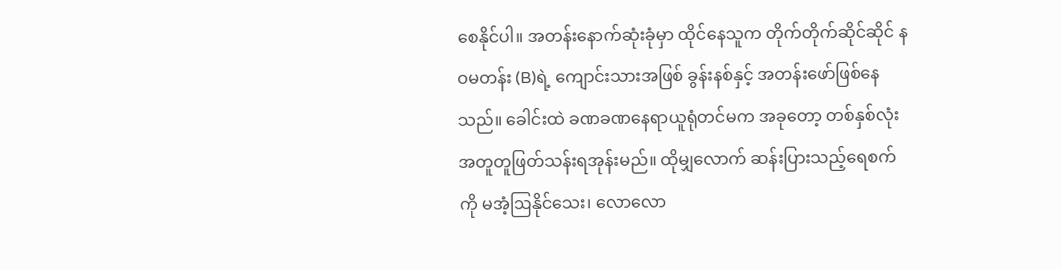စေနိုင်ပါ။ အတန်းနောက်ဆုံးခုံမှာ ထိုင်နေသူက တိုက်တိုက်ဆိုင်ဆိုင် နဝမတန်း (B)ရဲ့ ကျောင်းသားအဖြစ် ခွန်းနစ်နှင့် အတန်းဖော်ဖြစ်နေသည်။ ခေါင်းထဲ ခဏခဏနေရာယူရုံတင်မက အခုတော့ တစ်နှစ်လုံး အတူတူဖြတ်သန်းရအုန်းမည်။ ထိုမျှလောက် ဆန်းပြားသည့်ရေစက်ကို မအံ့ဩနိုင်သေး၊ လောလော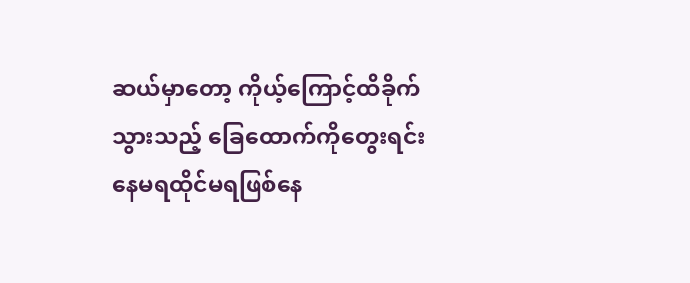ဆယ်မှာတော့ ကိုယ့်ကြောင့်ထိခိုက်သွားသည့် ခြေထောက်ကိုတွေးရင်း နေမရထိုင်မရဖြစ်နေ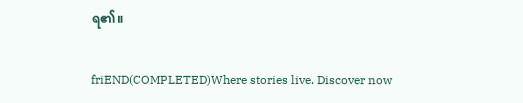ရ၏။

friEND(COMPLETED)Where stories live. Discover now